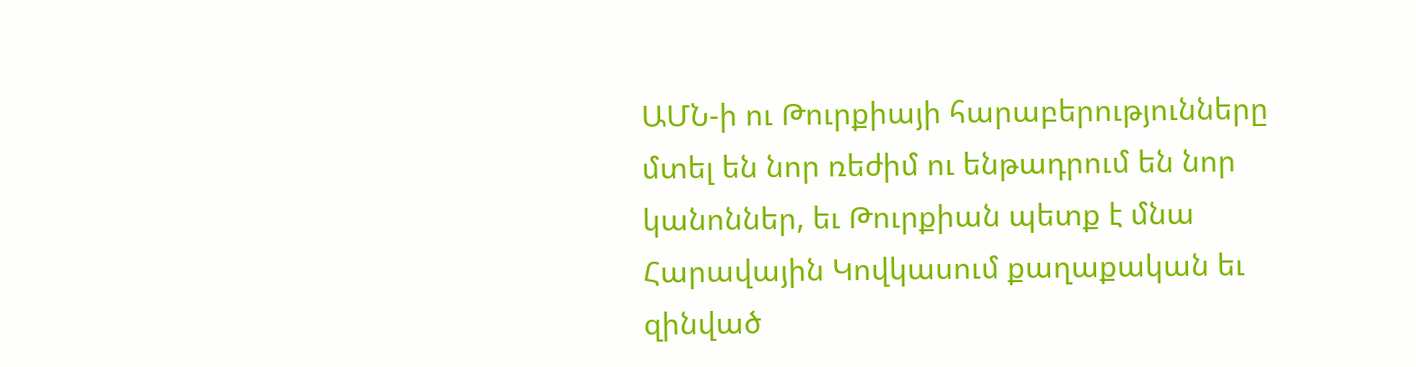ԱՄՆ-ի ու Թուրքիայի հարաբերությունները մտել են նոր ռեժիմ ու ենթադրում են նոր կանոններ, եւ Թուրքիան պետք է մնա Հարավային Կովկասում քաղաքական եւ զինված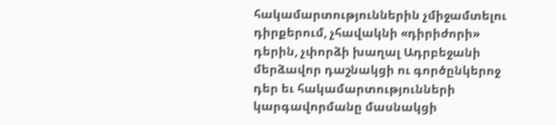հակամարտություններին չմիջամտելու դիրքերում, չհավակնի «դիրիժորի» դերին, չփորձի խաղալ Ադրբեջանի մերձավոր դաշնակցի ու գործընկերոջ դեր եւ հակամարտությունների կարգավորմանը մասնակցի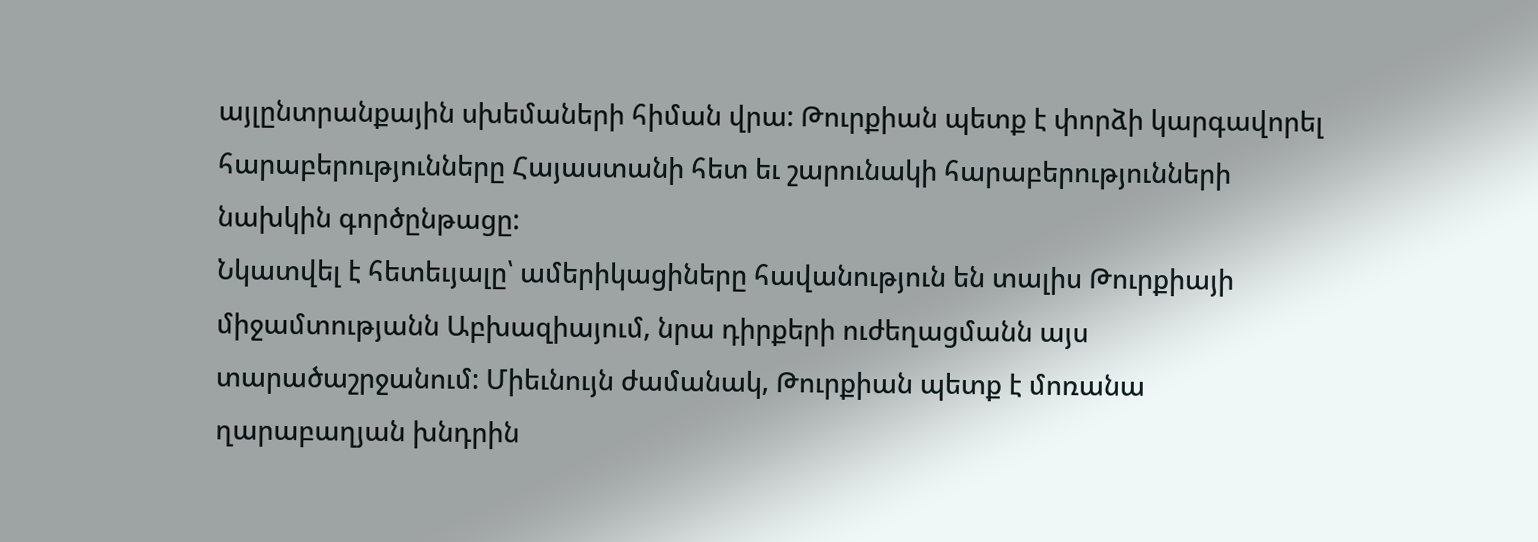այլընտրանքային սխեմաների հիման վրա: Թուրքիան պետք է փորձի կարգավորել հարաբերությունները Հայաստանի հետ եւ շարունակի հարաբերությունների նախկին գործընթացը:
Նկատվել է հետեւյալը՝ ամերիկացիները հավանություն են տալիս Թուրքիայի միջամտությանն Աբխազիայում, նրա դիրքերի ուժեղացմանն այս տարածաշրջանում: Միեւնույն ժամանակ, Թուրքիան պետք է մոռանա ղարաբաղյան խնդրին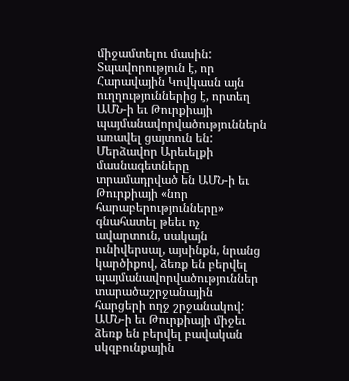միջամտելու մասին: Տպավորություն է, որ Հարավային Կովկասն այն ուղղություններից է, որտեղ ԱՄՆ-ի եւ Թուրքիայի պայմանավորվածություններն առավել ցայտուն են:
Մերձավոր Արեւելքի մասնագետները տրամադրված են ԱՄՆ-ի եւ Թուրքիայի «նոր հարաբերությունները» գնահատել թեեւ ոչ ավարտուն, սակայն ունիվերսալ, այսինքն, նրանց կարծիքով, ձեռք են բերվել պայմանավորվածություններ տարածաշրջանային հարցերի ողջ շրջանակով:
ԱՄՆ-ի եւ Թուրքիայի միջեւ ձեռք են բերվել բավական սկզբունքային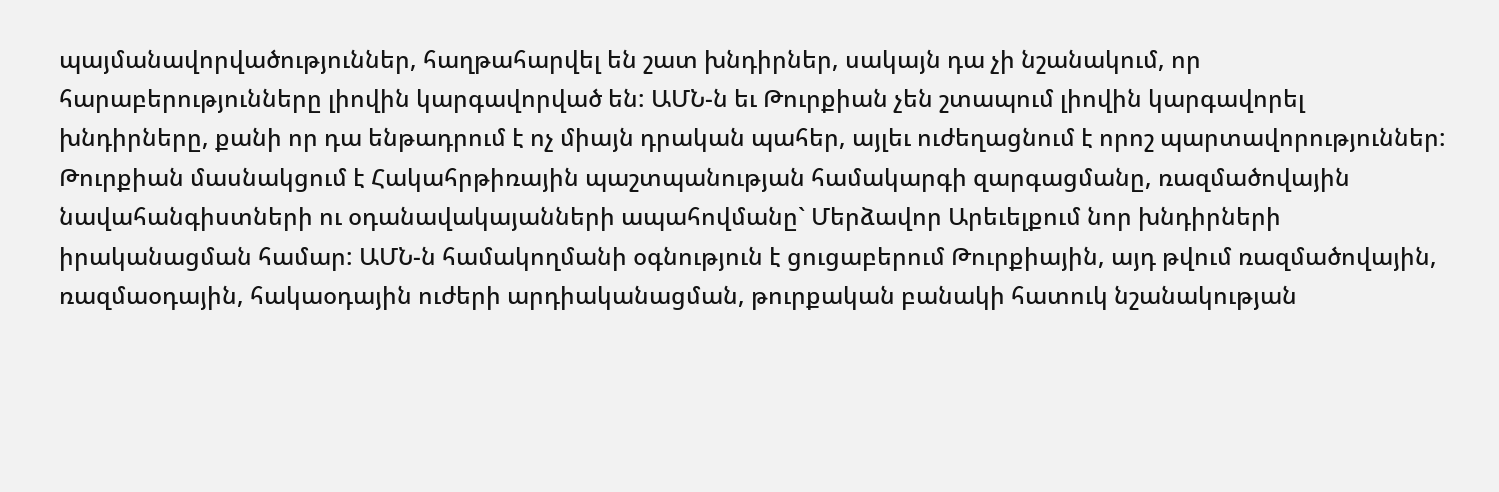պայմանավորվածություններ, հաղթահարվել են շատ խնդիրներ, սակայն դա չի նշանակում, որ հարաբերությունները լիովին կարգավորված են: ԱՄՆ-ն եւ Թուրքիան չեն շտապում լիովին կարգավորել խնդիրները, քանի որ դա ենթադրում է ոչ միայն դրական պահեր, այլեւ ուժեղացնում է որոշ պարտավորություններ:
Թուրքիան մասնակցում է Հակահրթիռային պաշտպանության համակարգի զարգացմանը, ռազմածովային նավահանգիստների ու օդանավակայանների ապահովմանը` Մերձավոր Արեւելքում նոր խնդիրների իրականացման համար: ԱՄՆ-ն համակողմանի օգնություն է ցուցաբերում Թուրքիային, այդ թվում ռազմածովային, ռազմաօդային, հակաօդային ուժերի արդիականացման, թուրքական բանակի հատուկ նշանակության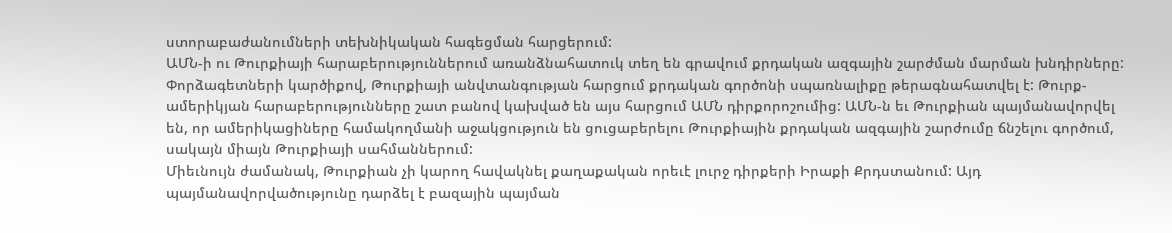ստորաբաժանումների տեխնիկական հագեցման հարցերում:
ԱՄՆ-ի ու Թուրքիայի հարաբերություններում առանձնահատուկ տեղ են գրավում քրդական ազգային շարժման մարման խնդիրները: Փորձագետների կարծիքով, Թուրքիայի անվտանգության հարցում քրդական գործոնի սպառնալիքը թերագնահատվել է: Թուրք-ամերիկյան հարաբերությունները շատ բանով կախված են այս հարցում ԱՄՆ դիրքորոշումից: ԱՄՆ-ն եւ Թուրքիան պայմանավորվել են, որ ամերիկացիները համակողմանի աջակցություն են ցուցաբերելու Թուրքիային քրդական ազգային շարժումը ճնշելու գործում, սակայն միայն Թուրքիայի սահմաններում:
Միեւնույն ժամանակ, Թուրքիան չի կարող հավակնել քաղաքական որեւէ լուրջ դիրքերի Իրաքի Քրդստանում: Այդ պայմանավորվածությունը դարձել է բազային պայման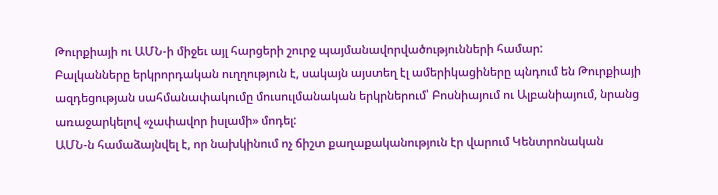Թուրքիայի ու ԱՄՆ-ի միջեւ այլ հարցերի շուրջ պայմանավորվածությունների համար:
Բալկանները երկրորդական ուղղություն է, սակայն այստեղ էլ ամերիկացիները պնդում են Թուրքիայի ազդեցության սահմանափակումը մուսուլմանական երկրներում՝ Բոսնիայում ու Ալբանիայում, նրանց առաջարկելով «չափավոր իսլամի» մոդել:
ԱՄՆ-ն համաձայնվել է, որ նախկինում ոչ ճիշտ քաղաքականություն էր վարում Կենտրոնական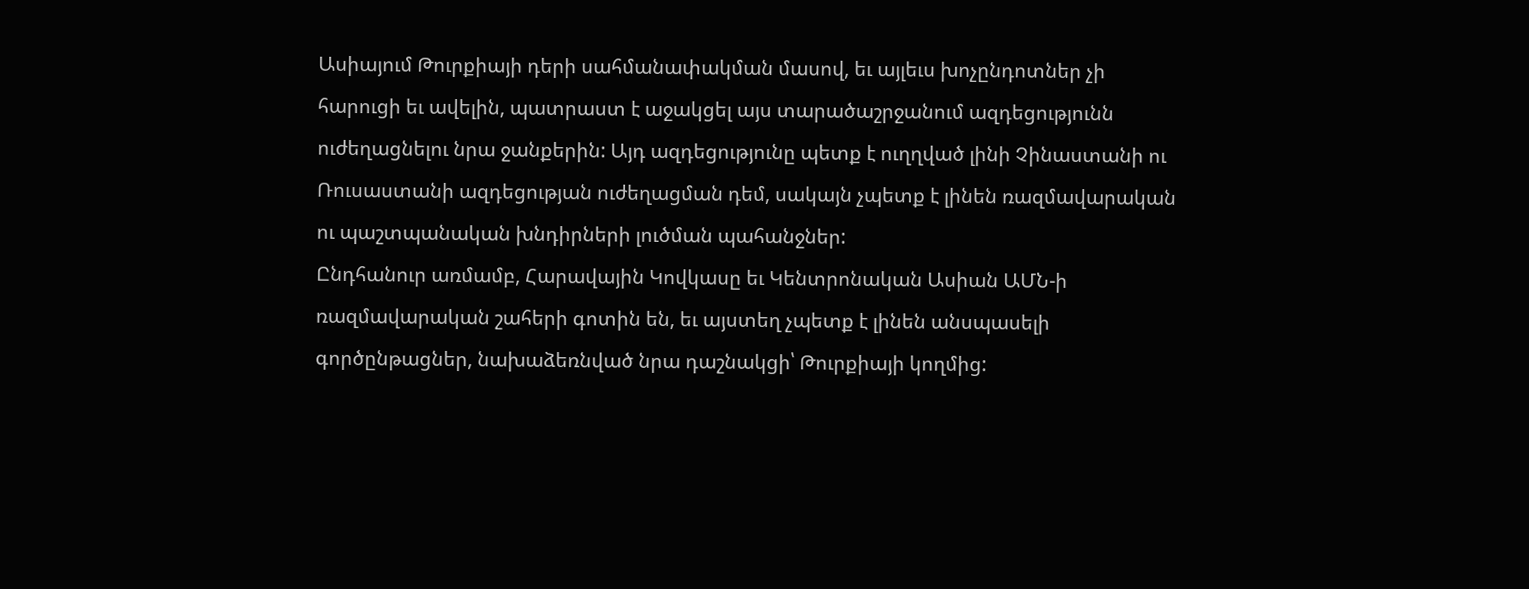Ասիայում Թուրքիայի դերի սահմանափակման մասով, եւ այլեւս խոչընդոտներ չի հարուցի եւ ավելին, պատրաստ է աջակցել այս տարածաշրջանում ազդեցությունն ուժեղացնելու նրա ջանքերին: Այդ ազդեցությունը պետք է ուղղված լինի Չինաստանի ու Ռուսաստանի ազդեցության ուժեղացման դեմ, սակայն չպետք է լինեն ռազմավարական ու պաշտպանական խնդիրների լուծման պահանջներ:
Ընդհանուր առմամբ, Հարավային Կովկասը եւ Կենտրոնական Ասիան ԱՄՆ-ի ռազմավարական շահերի գոտին են, եւ այստեղ չպետք է լինեն անսպասելի գործընթացներ, նախաձեռնված նրա դաշնակցի՝ Թուրքիայի կողմից: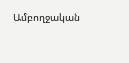Ամբողջական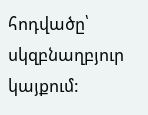հոդվածը՝ սկզբնաղբյուր կայքում: